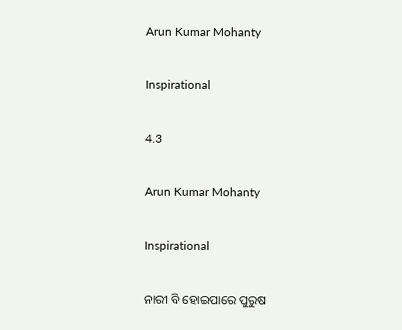Arun Kumar Mohanty

Inspirational

4.3

Arun Kumar Mohanty

Inspirational

ନାରୀ ବି ହୋଇପାରେ ପୁରୁଷ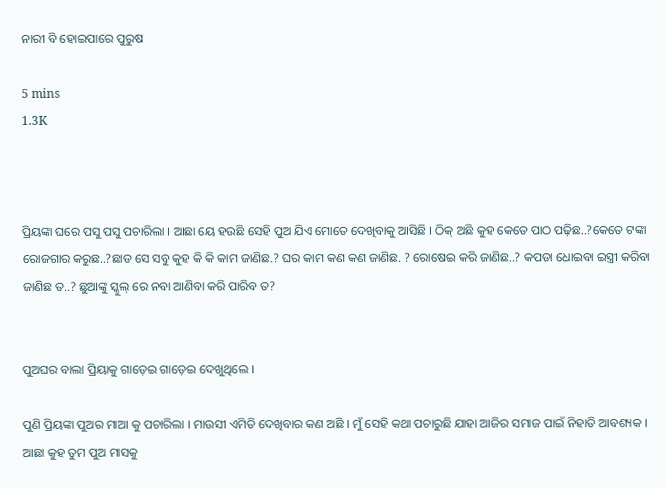ନାରୀ ବି ହୋଇପାରେ ପୁରୁଷ

5 mins
1.3K



ପ୍ରିୟଙ୍କା ଘରେ ପସୁ ପସୁ ପଚାରିଲା । ଆଛା ୟେ ହଉଛି ସେହି ପୁଅ ଯିଏ ମୋତେ ଦେଖିବାକୁ ଆସିଛି । ଠିକ୍ ଅଛି କୁହ କେତେ ପାଠ ପଢ଼ିଛ..?କେତେ ଟଙ୍କା ରୋଜଗାର କରୁଛ..?ଛାଡ ସେ ସବୁ କୁହ କି କି କାମ ଜାଣିଛ.? ଘର କାମ କଣ କଣ ଜାଣିଛ. ? ରୋଷେଇ କରି ଜାଣିଛ..? କପଡା ଧୋଇବା ଇସ୍ତ୍ରୀ କରିବା ଜାଣିଛ ତ..? ଛୁଆଙ୍କୁ ସ୍କୁଲ୍ ରେ ନବା ଆଣିବା କରି ପାରିବ ତ?


ପୁଅଘର ବାଲା ପ୍ରିୟାକୁ ଗାଡ଼େଇ ଗାଡ଼େଇ ଦେଖୁଥିଲେ ।

ପୁଣି ପ୍ରିୟଙ୍କା ପୁଅର ମାଆ କୁ ପଚାରିଲା । ମାଉସୀ ଏମିତି ଦେଖିବାର କଣ ଅଛି । ମୁଁ ସେହି କଥା ପଚାରୁଛି ଯାହା ଆଜିର ସମାଜ ପାଇଁ ନିହାତି ଆବଶ୍ୟକ । ଆଛା କୁହ ତୁମ ପୁଅ ମାସକୁ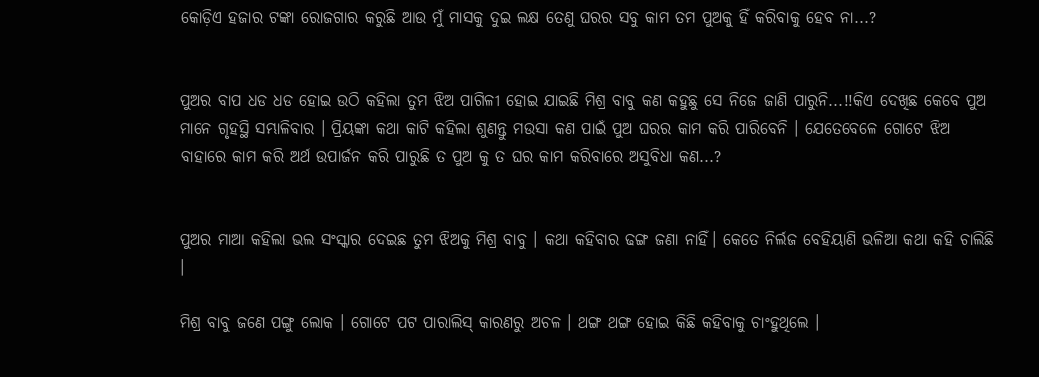କୋଡ଼ିଏ ହଜାର ଟଙ୍କା ରୋଜଗାର କରୁଛି ଆଉ ମୁଁ ମାସକୁ ଦୁଇ ଲକ୍ଷ ତେଣୁ ଘରର ସବୁ କାମ ତମ ପୁଅକୁ ହିଁ କରିବାକୁ ହେବ ନା...?


ପୁଅର ବାପ ଧଡ ଧଡ ହୋଇ ଉଠି କହିଲା ତୁମ ଝିଅ ପାଗିଳୀ ହୋଇ ଯାଇଛି ମିଶ୍ର ବାବୁ କଣ କହୁଛୁ ସେ ନିଜେ ଜାଣି ପାରୁନି...!!କିଏ ଦେଖିଛ କେବେ ପୁଅ ମାନେ ଗୃହସ୍ଥି ସମ୍ଭାଳିବାର । ପ୍ରିୟଙ୍କା କଥା କାଟି କହିଲା ଶୁଣନ୍ତୁ ମଉସା କଣ ପାଇଁ ପୁଅ ଘରର କାମ କରି ପାରିବେନି । ଯେତେବେଳେ ଗୋଟେ ଝିଅ ବାହାରେ କାମ କରି ଅର୍ଥ ଉପାର୍ଜନ କରି ପାରୁଛି ତ ପୁଅ କୁ ତ ଘର କାମ କରିବାରେ ଅସୁବିଧା କଣ...?


ପୁଅର ମାଆ କହିଲା ଭଲ ସଂସ୍କାର ଦେଇଛ ତୁମ ଝିଅକୁ ମିଶ୍ର ବାବୁ । କଥା କହିବାର ଢଙ୍ଗ ଜଣା ନାହିଁ। କେତେ ନିର୍ଲଜ ବେହିୟାଣି ଭଳିଆ କଥା କହି ଚାଲିଛି ।

ମିଶ୍ର ବାବୁ ଜଣେ ପଙ୍ଗୁ ଲୋକ । ଗୋଟେ ପଟ ପାରାଲିସ୍ କାରଣରୁ ଅଚଳ । ଥଙ୍ଗ ଥଙ୍ଗ ହୋଇ କିଛି କହିବାକୁ ଚାଂହୁଥିଲେ ।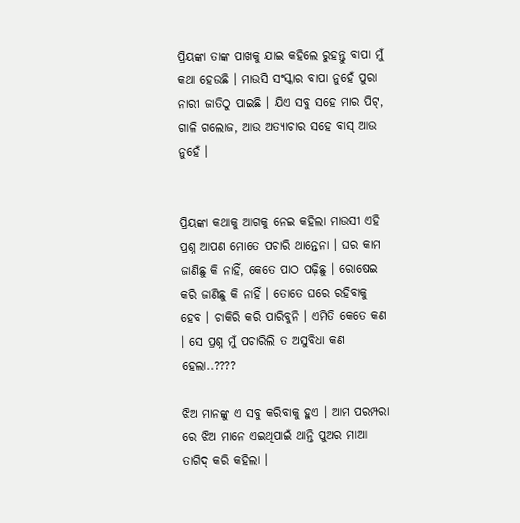ପ୍ରିୟଙ୍କା ତାଙ୍କ ପାଖକୁ ଯାଇ କହିଲେ ରୁହନ୍ତୁ ବାପା ମୁଁ କଥା ହେଉଛି । ମାଉସି ସଂସ୍କାର ବାପା ନୁହେଁ ପୁରା ନାରୀ ଜାତିଠୁ ପାଇଛି । ଯିଏ ସବୁ ସହେ ମାର ପିଟ୍, ଗାଳି ଗଲୋଜ, ଆଉ ଅତ୍ୟାଚାର ସହେ ବାସ୍ ଆଉ ନୁହେଁ ।


ପ୍ରିୟଙ୍କା କଥାକୁ ଆଗକୁ ନେଇ କହିଲା ମାଉସୀ ଏହି ପ୍ରଶ୍ନ ଆପଣ ମୋତେ ପଚାରି ଥାନ୍ତେନା । ଘର କାମ ଜାଣିଛୁ କି ନାହିଁ, କେତେ ପାଠ ପଢ଼ିଛୁ । ରୋଷେଇ କରି ଜାଣିଛୁ କି ନାହିଁ । ତୋତେ ଘରେ ରହିବାକୁ ହେବ । ଚାକିରି କରି ପାରିବୁନି । ଏମିତି କେତେ କଣ । ସେ ପ୍ରଶ୍ନ ମୁଁ ପଚାରିଲି ତ ଅସୁବିଧା କଣ ହେଲା..????

ଝିଅ ମାନଙ୍କୁ ଏ ସବୁ କରିବାକୁ ହୁଏ । ଆମ ପରମ୍ପରା ରେ ଝିଅ ମାନେ ଏଇଥିପାଇଁ ଥାନ୍ତି ପୁଅର ମାଆ ତାଗିଦ୍ କରି କହିଲା ।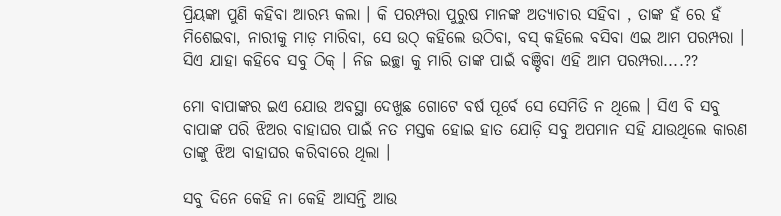ପ୍ରିୟଙ୍କା ପୁଣି କହିବା ଆରମ୍ଭ କଲା । କି ପରମ୍ପରା ପୁରୁଷ ମାନଙ୍କ ଅତ୍ୟାଚାର ସହିବା , ତାଙ୍କ ହଁ ରେ ହଁ ମିଶେଇବା, ନାରୀକୁ ମାଡ଼ ମାରିବା, ସେ ଉଠ୍ କହିଲେ ଉଠିବା, ବସ୍ କହିଲେ ବସିବା ଏଇ ଆମ ପରମ୍ପରା । ସିଏ ଯାହା କହିବେ ସବୁ ଠିକ୍ । ନିଜ ଇଚ୍ଛା କୁ ମାରି ତାଙ୍କ ପାଇଁ ବଞ୍ଚିବା ଏହି ଆମ ପରମ୍ପରା....??

ମୋ ବାପାଙ୍କର ଇଏ ଯୋଉ ଅବସ୍ଥା ଦେଖୁଛ ଗୋଟେ ବର୍ଷ ପୂର୍ବେ ସେ ସେମିତି ନ ଥିଲେ । ସିଏ ବି ସବୁ ବାପାଙ୍କ ପରି ଝିଅର ବାହାଘର ପାଇଁ ନତ ମସ୍ତକ ହୋଇ ହାତ ଯୋଡ଼ି ସବୁ ଅପମାନ ସହି ଯାଉଥିଲେ କାରଣ ତାଙ୍କୁ ଝିଅ ବାହାଘର କରିବାରେ ଥିଲା ।

ସବୁ ଦିନେ କେହି ନା କେହି ଆସନ୍ତି ଆଉ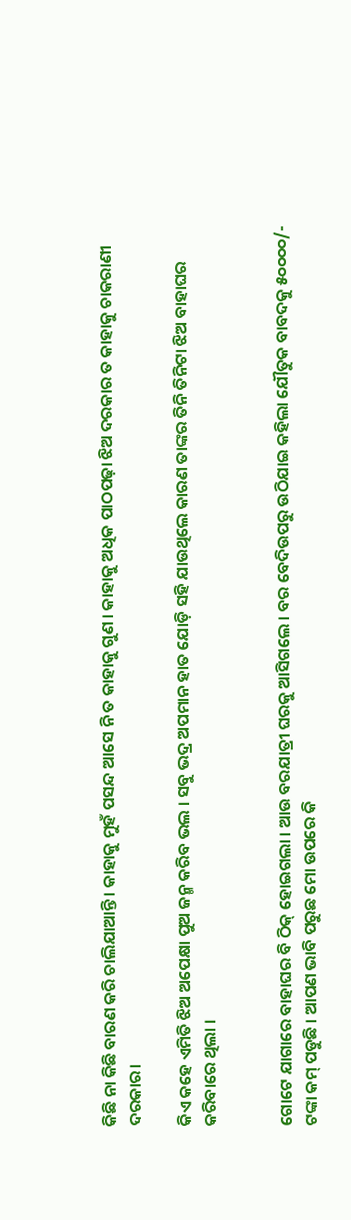କିଛି ନା କିଛି ବାରଣ କରି ଚାଲିଯାଆନ୍ତି । କାହାକୁ ମୁହଁ ପସନ୍ଦ ଆସେ ନି ତ କାହାକୁ ଗୁଣ । କାହାକୁ ଅଧିକ ପାଠପଢ଼ା ଝିଅ ଦରକାର ତ କାହାକୁ ଚାକରାଣୀ ଦରକାର।

କିଏ କହେ ଏମିତି ଝିଅ ଅପେକ୍ଷା ପୁଅ ଜନ୍ମ କରିବ ଭଲ । ସବୁ ଭଦ୍ର ଅପମାନ ହାତ ଯୋଡ଼ି ସହି ଯାଉଥିଲେ କାରଣ ତାଙ୍କର ତିନି ତିନିଟା ଝିଅ ବାହାଘର କରିବାରେ ଥିଲା ।


ଗୋଟେ ଯାଗାରେ ବାହାଘର ବି ଠିକ୍ ହୋଇଗଲା । ଆଉ ବରଯାତ୍ରୀ ଘରକୁ ଆସିଗଲେ । ବର ବେଦିଉପରୁ ଉଠିଯାଇ କହିଲା ଯୌତୁକ ବାବଦକୁ ୫୦୦୦୦/- ଟଙ୍କା କମ୍ ପଡୁଛି । ଆପଣ ଭାବି ପରୁଛ ମୋ ଉପରେ କି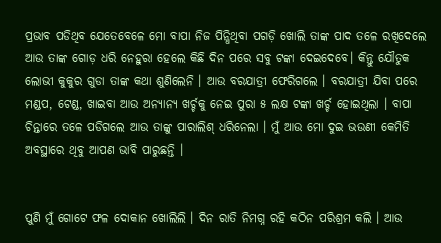ପ୍ରଭାବ ପଡିଥିବ ଯେତେବେଳେ ମୋ ବାପା ନିଜ ପିନ୍ଧିଥିବା ପଗଡ଼ି ଖୋଲି ତାଙ୍କ ପାଦ ତଳେ ରଖିଦେଲେ ଆଉ ତାଙ୍କ ଗୋଡ଼ ଧରି ନେହୁରା ହେଲେ କିଛି ଦିନ ପରେ ସବୁ ଟଙ୍କା ଦେଇଦେବେ। କିନ୍ତୁ ଯୌତୁକ ଲୋଭୀ କୁକୁର ଗୁଡା ତାଙ୍କ କଥା ଶୁଣିଲେନି । ଆଉ ବରଯାତ୍ରୀ ଫେରିଗଲେ । ବରଯାତ୍ରୀ ଯିବା ପରେ ମଣ୍ଡପ, ଟେଣ୍ଡ, ଖାଇବା ଆଉ ଅନ୍ୟାନ୍ୟ ଖର୍ଚ୍ଚକୁ ନେଇ ପୁରା ୫ ଲକ୍ଷ ଟଙ୍କା ଖର୍ଚ୍ଚ ହୋଇଥିଲା । ବାପା ଚିନ୍ତାରେ ତଳେ ପଡିଗଲେ ଆଉ ତାଙ୍କୁ ପାରାଲିଶ୍ ଧରିନେଲା । ମୁଁ ଆଉ ମୋ ଦୁଇ ଭଉଣୀ କେମିତି ଅବସ୍ଥାରେ ଥିବୁ ଆପଣ ଭାବି ପାରୁଛନ୍ତି ।


ପୁଣି ମୁଁ ଗୋଟେ ଫଳ ଦୋକାନ ଖୋଲିଲି । ଦିନ ରାତି ନିମଗ୍ନ ରହି କଠିନ ପରିଶ୍ରମ କଲି । ଆଉ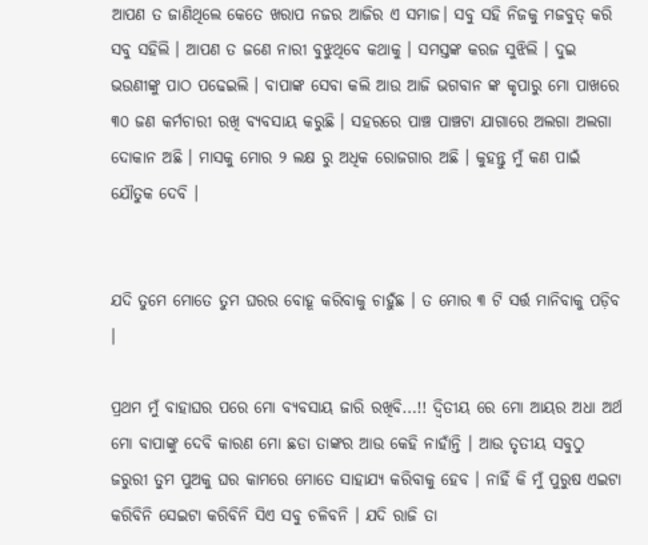ଆପଣ ତ ଜାଣିଥିଲେ କେତେ ଖରାପ ନଜର ଆଜିର ଏ ସମାଜ। ସବୁ ସହି ନିଜକୁ ମଜବୁତ୍ କରି ସବୁ ସହିଲି । ଆପଣ ତ ଜଣେ ନାରୀ ବୁଝୁଥିବେ କଥାକୁ । ସମସ୍ତଙ୍କ କରଜ ସୁଝିଲି । ଦୁଇ ଭଉଣୀଙ୍କୁ ପାଠ ପଢେଇଲି । ବାପାଙ୍କ ସେବା କଲି ଆଉ ଆଜି ଭଗବାନ ଙ୍କ କୃପାରୁ ମୋ ପାଖରେ ୩୦ ଜଣ କର୍ମଚାରୀ ରଖି ବ୍ୟବସାୟ କରୁଛି । ସହରରେ ପାଞ୍ଚ ପାଞ୍ଚଟା ଯାଗାରେ ଅଲଗା ଅଲଗା ଦୋକାନ ଅଛି । ମାସକୁ ମୋର ୨ ଲକ୍ଷ ରୁ ଅଧିକ ରୋଜଗାର ଅଛି । କୁହନ୍ତୁ ମୁଁ କଣ ପାଇଁ ଯୌତୁକ ଦେବି ।


ଯଦି ତୁମେ ମୋତେ ତୁମ ଘରର ବୋହୂ କରିବାକୁ ଚାହୁଁଛ । ତ ମୋର ୩ ଟି ସର୍ତ୍ତ ମାନିବାକୁ ପଡ଼ିବ ।

ପ୍ରଥମ ମୁଁ ବାହାଘର ପରେ ମୋ ବ୍ୟବସାୟ ଜାରି ରଖିବି...!! ଦ୍ଵିତୀୟ ରେ ମୋ ଆୟର ଅଧା ଅର୍ଥ ମୋ ବାପାଙ୍କୁ ଦେବି କାରଣ ମୋ ଛଡା ତାଙ୍କର ଆଉ କେହି ନାହାଁନ୍ତି । ଆଉ ତୃତୀୟ ସବୁଠୁ ଜରୁରୀ ତୁମ ପୁଅକୁ ଘର କାମରେ ମୋତେ ସାହାଯ୍ୟ କରିବାକୁ ହେବ । ନାହିଁ କି ମୁଁ ପୁରୁଷ ଏଇଟା କରିବିନି ସେଇଟା କରିବିନି ସିଏ ସବୁ ଚଳିବନି । ଯଦି ରାଜି ତା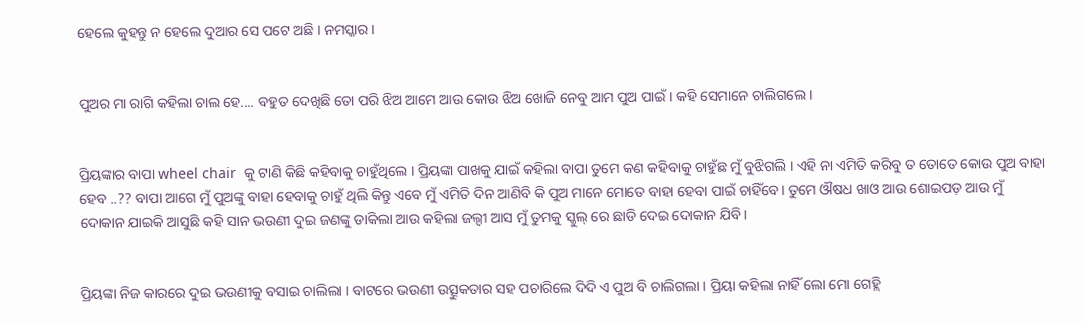ହେଲେ କୁହନ୍ତୁ ନ ହେଲେ ଦୁଆର ସେ ପଟେ ଅଛି । ନମସ୍କାର ।


ପୁଅର ମା ରାଗି କହିଲା ଚାଲ ହେ.... ବହୁତ ଦେଖିଛି ତୋ ପରି ଝିଅ ଆମେ ଆଉ କୋଉ ଝିଅ ଖୋଜି ନେବୁ ଆମ ପୁଅ ପାଇଁ। କହି ସେମାନେ ଚାଲିଗଲେ ।


ପ୍ରିୟଙ୍କାର ବାପା wheel chair  କୁ ଟାଣି କିଛି କହିବାକୁ ଚାହୁଁଥିଲେ । ପ୍ରିୟଙ୍କା ପାଖକୁ ଯାଇଁ କହିଲା ବାପା ତୁମେ କଣ କହିବାକୁ ଚାହୁଁଛ ମୁଁ ବୁଝିଗଲି । ଏହି ନା ଏମିତି କରିବୁ ତ ତୋତେ କୋଉ ପୁଅ ବାହା ହେବ ..?? ବାପା ଆଗେ ମୁଁ ପୁଅଙ୍କୁ ବାହା ହେବାକୁ ଚାହୁଁ ଥିଲି କିନ୍ତୁ ଏବେ ମୁଁ ଏମିତି ଦିନ ଆଣିବି କି ପୁଅ ମାନେ ମୋତେ ବାହା ହେବା ପାଇଁ ଚାହିଁବେ। ତୁମେ ଔଷଧ ଖାଓ ଆଉ ଶୋଇପଡ଼ ଆଉ ମୁଁ ଦୋକାନ ଯାଇକି ଆସୁଛି କହି ସାନ ଭଉଣୀ ଦୁଇ ଜଣଙ୍କୁ ଡାକିଲା ଆଉ କହିଲା ଜଲ୍ଦୀ ଆସ ମୁଁ ତୁମକୁ ସ୍କୁଲ୍ ରେ ଛାଡି ଦେଇ ଦୋକାନ ଯିବି।


ପ୍ରିୟଙ୍କା ନିଜ କାରରେ ଦୁଇ ଭଉଣୀକୁ ବସାଇ ଚାଲିଲା । ବାଟରେ ଭଉଣୀ ଉତ୍ସୁକତାର ସହ ପଚାରିଲେ ଦିଦି ଏ ପୁଅ ବି ଚାଲିଗଲା । ପ୍ରିୟା କହିଲା ନାହିଁ ଲୋ ମୋ ଗେହ୍ଲି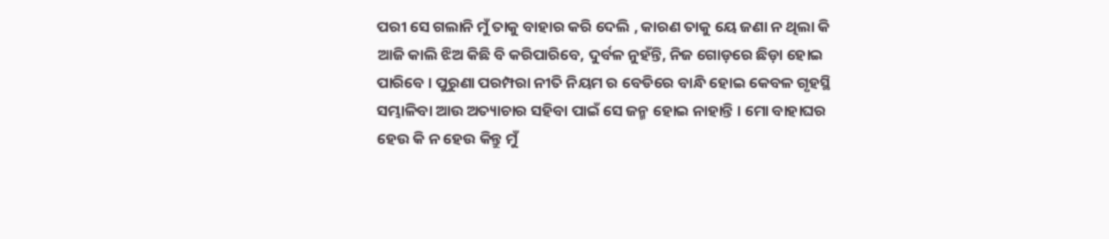ପରୀ ସେ ଗଲାନି ମୁଁ ତାକୁ ବାହାର କରି ଦେଲି , କାରଣ ତାକୁ ୟେ ଜଣା ନ ଥିଲା କି ଆଜି କାଲି ଝିଅ କିଛି ବି କରିପାରିବେ, ଦୁର୍ବଳ ନୁହଁନ୍ତି, ନିଜ ଗୋଡ଼ରେ ଛିଡ଼ା ହୋଇ ପାରିବେ । ପୁରୁଣା ପରମ୍ପରା ନୀତି ନିୟମ ର ବେଡିରେ ବାନ୍ଧି ହୋଇ କେବଳ ଗୃହସ୍ଥି ସମ୍ଭାଳିବା ଆଉ ଅତ୍ୟାଚାର ସହିବା ପାଇଁ ସେ ଜନ୍ମ ହୋଇ ନାହାନ୍ତି । ମୋ ବାହାଘର ହେଉ କି ନ ହେଉ କିନ୍ତୁ ମୁଁ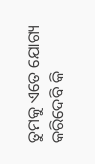ତୁମକୁ ଏତେ ଯୋଗ୍ୟ କରିଦେବି କି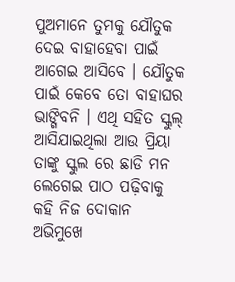ପୁଅମାନେ ତୁମକୁ ଯୌତୁକ ଦେଇ ବାହାହେବା ପାଇଁ ଆଗେଇ ଆସିବେ । ଯୌତୁକ ପାଇଁ କେବେ ତୋ ବାହାଘର ଭାଙ୍ଗିବନି । ଏଥି ସହିତ ସ୍କୁଲ୍ ଆସିଯାଇଥିଲା ଆଉ ପ୍ରିୟା ତାଙ୍କୁ ସ୍କୁଲ ରେ ଛାଡି ମନ ଲେଗେଇ ପାଠ ପଢ଼ିବାକୁ କହି ନିଜ ଦୋକାନ ଅଭିମୁଖେ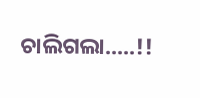ଚାଲିଗଲା.....!!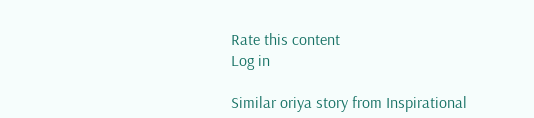Rate this content
Log in

Similar oriya story from Inspirational